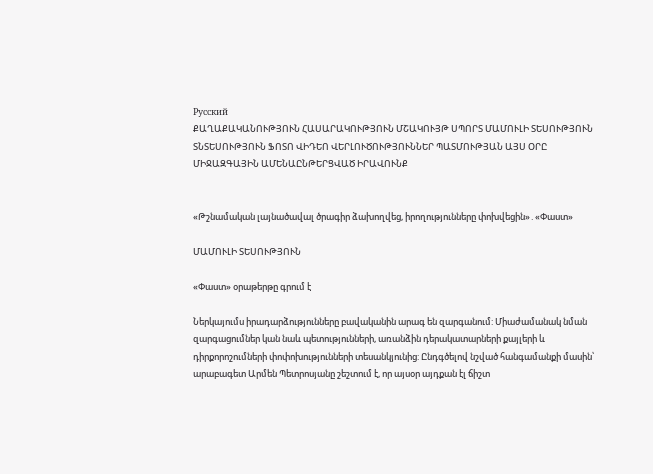Русский
ՔԱՂԱՔԱԿԱՆՈՒԹՅՈՒՆ ՀԱՍԱՐԱԿՈՒԹՅՈՒՆ ՄՇԱԿՈՒՅԹ ՍՊՈՐՏ ՄԱՄՈՒԼԻ ՏԵՍՈՒԹՅՈՒՆ ՏՆՏԵՍՈՒԹՅՈՒՆ ՖՈՏՈ ՎԻԴԵՈ ՎԵՐԼՈՒԾՈՒԹՅՈՒՆՆԵՐ ՊԱՏՄՈՒԹՅԱՆ ԱՅՍ ՕՐԸ ՄԻՋԱԶԳԱՅԻՆ ԱՄԵՆԱԸՆԹԵՐՑՎԱԾ ԻՐԱՎՈՒՆՔ


«Թշնամական լայնածավալ ծրագիր ձախողվեց, իրողությունները փոխվեցին»․«Փաստ»

ՄԱՄՈՒԼԻ ՏԵՍՈՒԹՅՈՒՆ

«Փաստ» օրաթերթը գրում է

Ներկայումս իրադարձությունները բավականին արագ են զարգանում: Միաժամանակ նման զարգացումներ կան նաև պետությունների, առանձին դերակատարների քայլերի և դիրքորոշումների փոփոխությունների տեսանկյունից: Ընդգծելով նշված հանգամանքի մասին՝ արաբագետ Արմեն Պետրոսյանը շեշտում է, որ այսօր այդքան էլ ճիշտ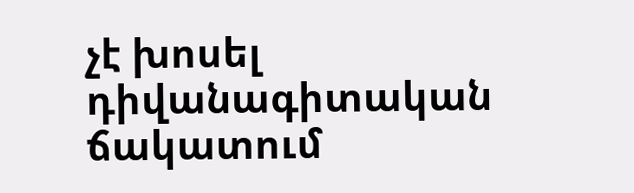չէ խոսել դիվանագիտական ճակատում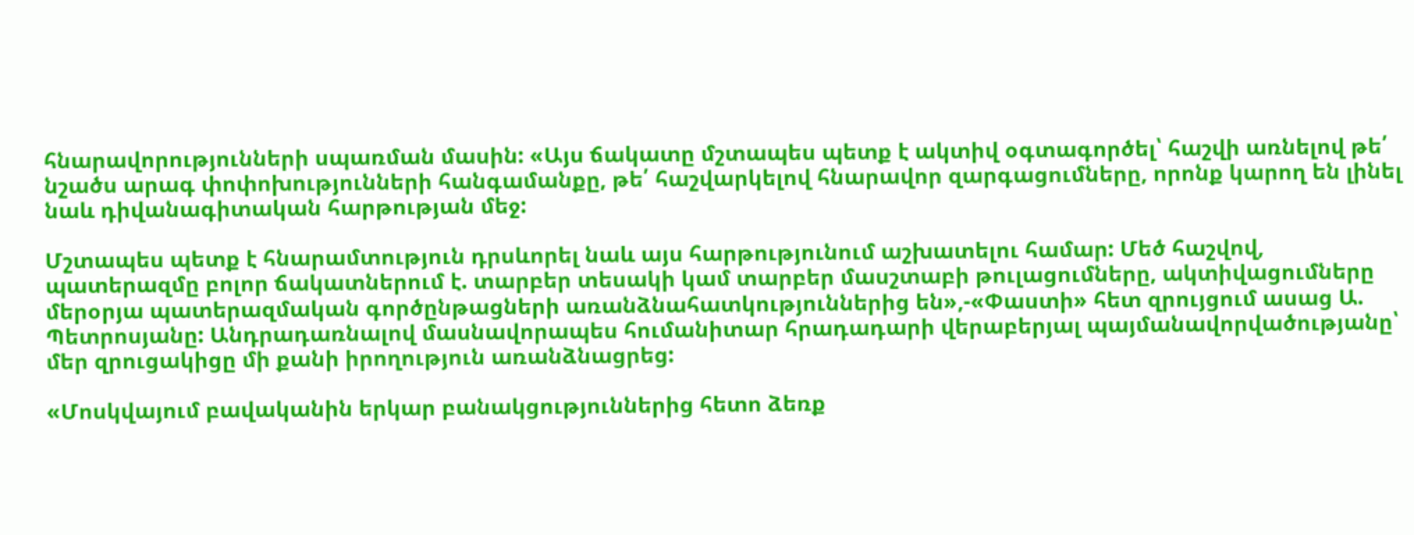հնարավորությունների սպառման մասին: «Այս ճակատը մշտապես պետք է ակտիվ օգտագործել՝ հաշվի առնելով թե՛ նշածս արագ փոփոխությունների հանգամանքը, թե՛ հաշվարկելով հնարավոր զարգացումները, որոնք կարող են լինել նաև դիվանագիտական հարթության մեջ:

Մշտապես պետք է հնարամտություն դրսևորել նաև այս հարթությունում աշխատելու համար: Մեծ հաշվով, պատերազմը բոլոր ճակատներում է. տարբեր տեսակի կամ տարբեր մասշտաբի թուլացումները, ակտիվացումները մերօրյա պատերազմական գործընթացների առանձնահատկություններից են»,-«Փաստի» հետ զրույցում ասաց Ա. Պետրոսյանը: Անդրադառնալով մասնավորապես հումանիտար հրադադարի վերաբերյալ պայմանավորվածությանը՝ մեր զրուցակիցը մի քանի իրողություն առանձնացրեց:

«Մոսկվայում բավականին երկար բանակցություններից հետո ձեռք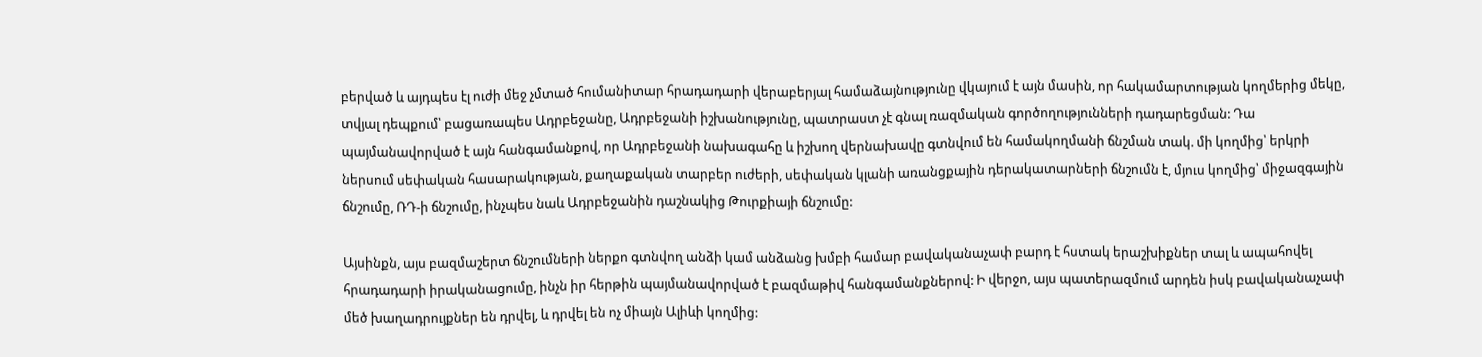բերված և այդպես էլ ուժի մեջ չմտած հումանիտար հրադադարի վերաբերյալ համաձայնությունը վկայում է այն մասին, որ հակամարտության կողմերից մեկը, տվյալ դեպքում՝ բացառապես Ադրբեջանը, Ադրբեջանի իշխանությունը, պատրաստ չէ գնալ ռազմական գործողությունների դադարեցման: Դա պայմանավորված է այն հանգամանքով, որ Ադրբեջանի նախագահը և իշխող վերնախավը գտնվում են համակողմանի ճնշման տակ. մի կողմից՝ երկրի ներսում սեփական հասարակության, քաղաքական տարբեր ուժերի, սեփական կլանի առանցքային դերակատարների ճնշումն է, մյուս կողմից՝ միջազգային ճնշումը, ՌԴ-ի ճնշումը, ինչպես նաև Ադրբեջանին դաշնակից Թուրքիայի ճնշումը:

Այսինքն, այս բազմաշերտ ճնշումների ներքո գտնվող անձի կամ անձանց խմբի համար բավականաչափ բարդ է հստակ երաշխիքներ տալ և ապահովել հրադադարի իրականացումը, ինչն իր հերթին պայմանավորված է բազմաթիվ հանգամանքներով: Ի վերջո, այս պատերազմում արդեն իսկ բավականաչափ մեծ խաղադրույքներ են դրվել, և դրվել են ոչ միայն Ալիևի կողմից: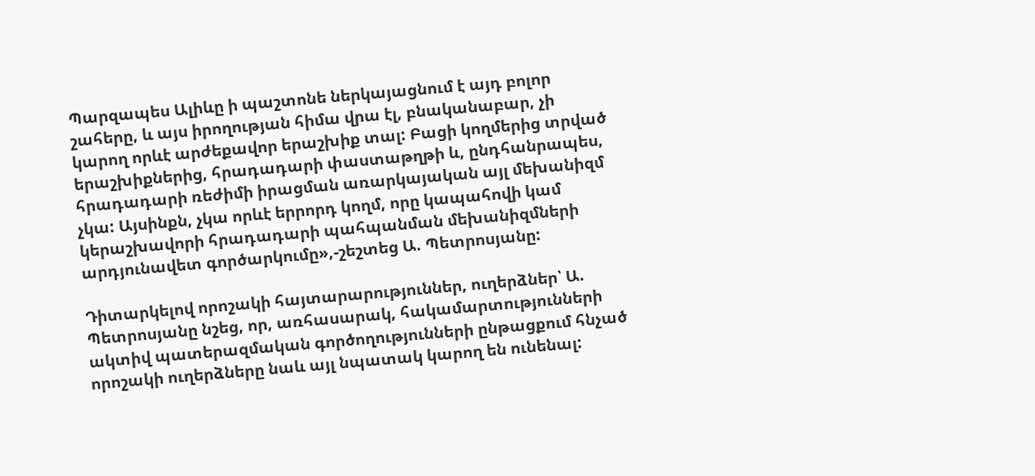Պարզապես Ալիևը ի պաշտոնե ներկայացնում է այդ բոլոր շահերը, և այս իրողության հիմա վրա էլ, բնականաբար, չի կարող որևէ արժեքավոր երաշխիք տալ: Բացի կողմերից տրված երաշխիքներից, հրադադարի փաստաթղթի և, ընդհանրապես, հրադադարի ռեժիմի իրացման առարկայական այլ մեխանիզմ չկա: Այսինքն, չկա որևէ երրորդ կողմ, որը կապահովի կամ կերաշխավորի հրադադարի պահպանման մեխանիզմների արդյունավետ գործարկումը»,-շեշտեց Ա. Պետրոսյանը:

Դիտարկելով որոշակի հայտարարություններ, ուղերձներ՝ Ա. Պետրոսյանը նշեց, որ, առհասարակ, հակամարտությունների ակտիվ պատերազմական գործողությունների ընթացքում հնչած որոշակի ուղերձները նաև այլ նպատակ կարող են ունենալ: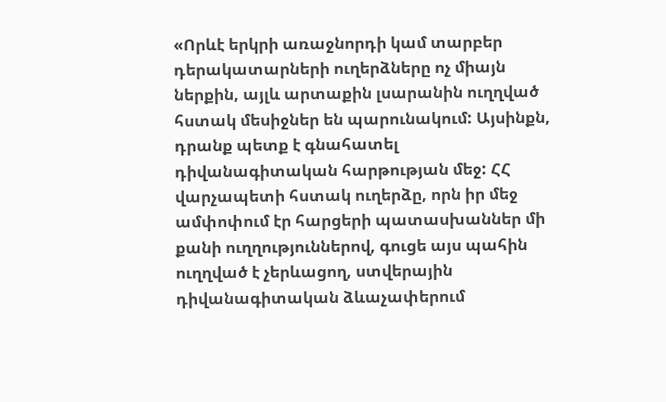«Որևէ երկրի առաջնորդի կամ տարբեր դերակատարների ուղերձները ոչ միայն ներքին, այլև արտաքին լսարանին ուղղված հստակ մեսիջներ են պարունակում: Այսինքն, դրանք պետք է գնահատել դիվանագիտական հարթության մեջ: ՀՀ վարչապետի հստակ ուղերձը, որն իր մեջ ամփոփում էր հարցերի պատասխաններ մի քանի ուղղություններով, գուցե այս պահին ուղղված է չերևացող, ստվերային դիվանագիտական ձևաչափերում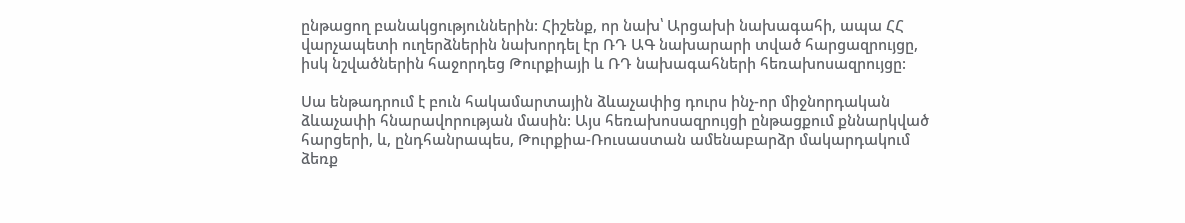ընթացող բանակցություններին: Հիշենք, որ նախ՝ Արցախի նախագահի, ապա ՀՀ վարչապետի ուղերձներին նախորդել էր ՌԴ ԱԳ նախարարի տված հարցազրույցը, իսկ նշվածներին հաջորդեց Թուրքիայի և ՌԴ նախագահների հեռախոսազրույցը:

Սա ենթադրում է բուն հակամարտային ձևաչափից դուրս ինչ-որ միջնորդական ձևաչափի հնարավորության մասին: Այս հեռախոսազրույցի ընթացքում քննարկված հարցերի, և, ընդհանրապես, Թուրքիա-Ռուսաստան ամենաբարձր մակարդակում ձեռք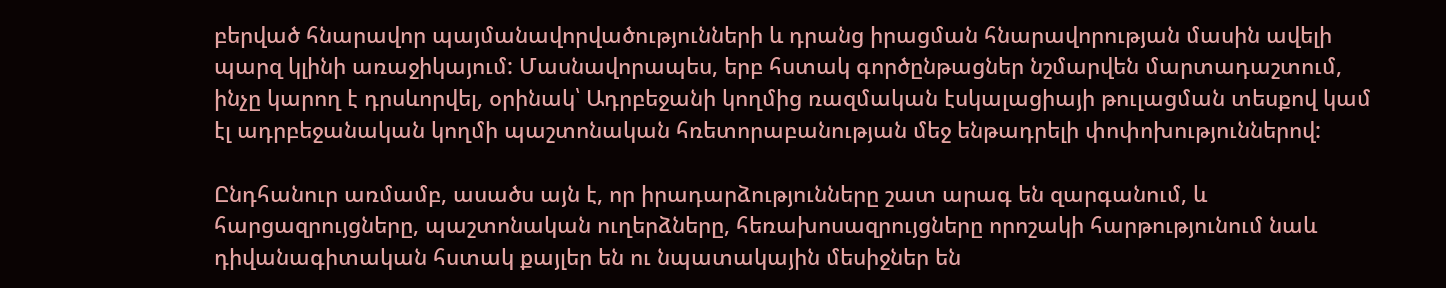բերված հնարավոր պայմանավորվածությունների և դրանց իրացման հնարավորության մասին ավելի պարզ կլինի առաջիկայում: Մասնավորապես, երբ հստակ գործընթացներ նշմարվեն մարտադաշտում, ինչը կարող է դրսևորվել, օրինակ՝ Ադրբեջանի կողմից ռազմական էսկալացիայի թուլացման տեսքով կամ էլ ադրբեջանական կողմի պաշտոնական հռետորաբանության մեջ ենթադրելի փոփոխություններով:

Ընդհանուր առմամբ, ասածս այն է, որ իրադարձությունները շատ արագ են զարգանում, և հարցազրույցները, պաշտոնական ուղերձները, հեռախոսազրույցները որոշակի հարթությունում նաև դիվանագիտական հստակ քայլեր են ու նպատակային մեսիջներ են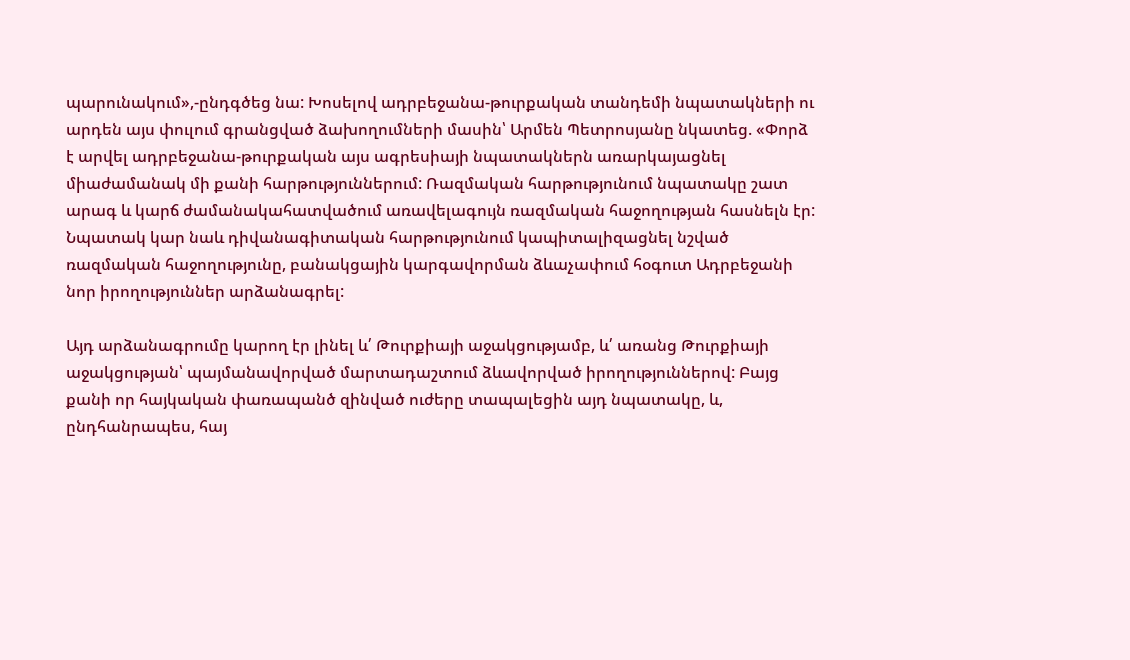պարունակում»,-ընդգծեց նա: Խոսելով ադրբեջանա-թուրքական տանդեմի նպատակների ու արդեն այս փուլում գրանցված ձախողումների մասին՝ Արմեն Պետրոսյանը նկատեց. «Փորձ է արվել ադրբեջանա-թուրքական այս ագրեսիայի նպատակներն առարկայացնել միաժամանակ մի քանի հարթություններում: Ռազմական հարթությունում նպատակը շատ արագ և կարճ ժամանակահատվածում առավելագույն ռազմական հաջողության հասնելն էր: Նպատակ կար նաև դիվանագիտական հարթությունում կապիտալիզացնել նշված ռազմական հաջողությունը, բանակցային կարգավորման ձևաչափում հօգուտ Ադրբեջանի նոր իրողություններ արձանագրել:

Այդ արձանագրումը կարող էր լինել և՛ Թուրքիայի աջակցությամբ, և՛ առանց Թուրքիայի աջակցության՝ պայմանավորված մարտադաշտում ձևավորված իրողություններով: Բայց քանի որ հայկական փառապանծ զինված ուժերը տապալեցին այդ նպատակը, և, ընդհանրապես, հայ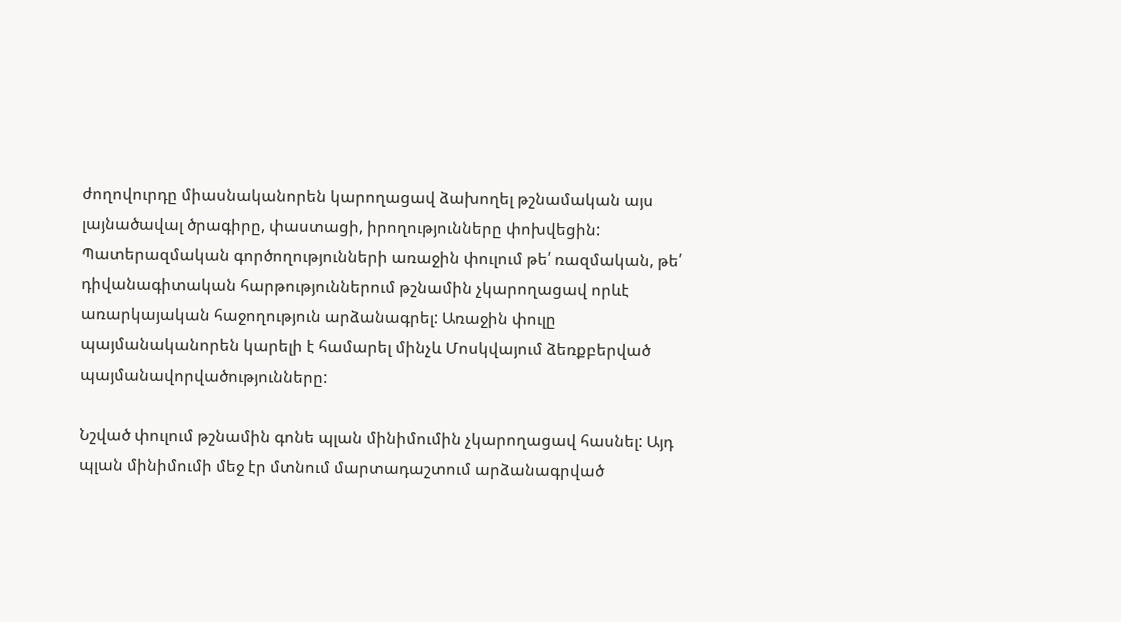ժողովուրդը միասնականորեն կարողացավ ձախողել թշնամական այս լայնածավալ ծրագիրը, փաստացի, իրողությունները փոխվեցին: Պատերազմական գործողությունների առաջին փուլում թե՛ ռազմական, թե՛ դիվանագիտական հարթություններում թշնամին չկարողացավ որևէ առարկայական հաջողություն արձանագրել: Առաջին փուլը պայմանականորեն կարելի է համարել մինչև Մոսկվայում ձեռքբերված պայմանավորվածությունները:

Նշված փուլում թշնամին գոնե պլան մինիմումին չկարողացավ հասնել: Այդ պլան մինիմումի մեջ էր մտնում մարտադաշտում արձանագրված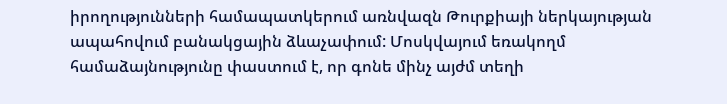իրողությունների համապատկերում առնվազն Թուրքիայի ներկայության ապահովում բանակցային ձևաչափում: Մոսկվայում եռակողմ համաձայնությունը փաստում է, որ գոնե մինչ այժմ տեղի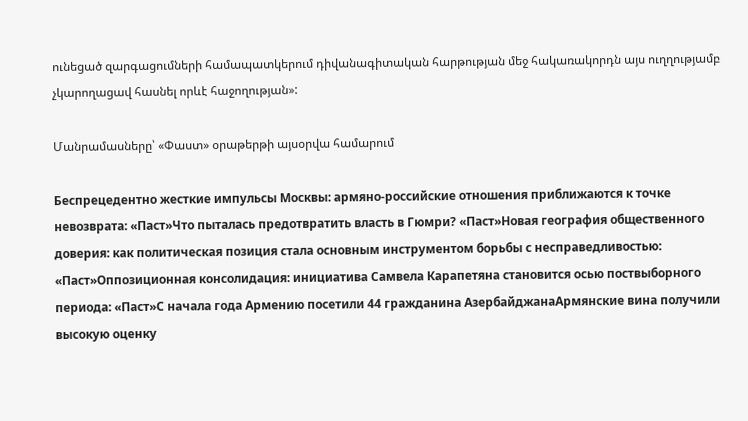ունեցած զարգացումների համապատկերում դիվանագիտական հարթության մեջ հակառակորդն այս ուղղությամբ չկարողացավ հասնել որևէ հաջողության»:

Մանրամասները՝ «Փաստ» օրաթերթի այսօրվա համարում

Беспрецедентно жесткие импульсы Москвы: армяно-российские отношения приближаются к точке невозврата: «Паст»Что пыталась предотвратить власть в Гюмри? «Паст»Новая география общественного доверия: как политическая позиция стала основным инструментом борьбы с несправедливостью: «Паст»Оппозиционная консолидация: инициатива Самвела Карапетяна становится осью поствыборного периода: «Паст»С начала года Армению посетили 44 гражданина АзербайджанаАрмянские вина получили высокую оценку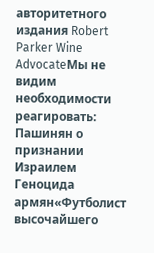авторитетного издания Robert Parker Wine AdvocateМы не видим необходимости реагировать: Пашинян о признании Израилем Геноцида армян«Футболист высочайшего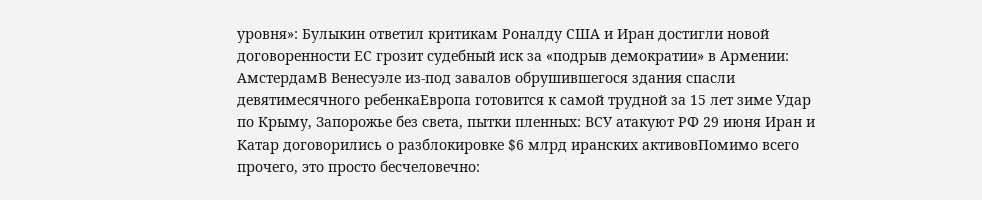уровня»: Булыкин ответил критикам Роналду США и Иран достигли новой договоренности ЕС грозит судебный иск за «подрыв демократии» в Армении: АмстердамВ Венесуэле из-под завалов обрушившегося здания спасли девятимесячного ребенкаЕвропа готовится к самой трудной за 15 лет зиме Удар по Крыму, Запорожье без света, пытки пленных: ВСУ атакуют РФ 29 июня Иран и Катар договорились о разблокировке $6 млрд иранских активовПомимо всего прочего, это просто бесчеловечно: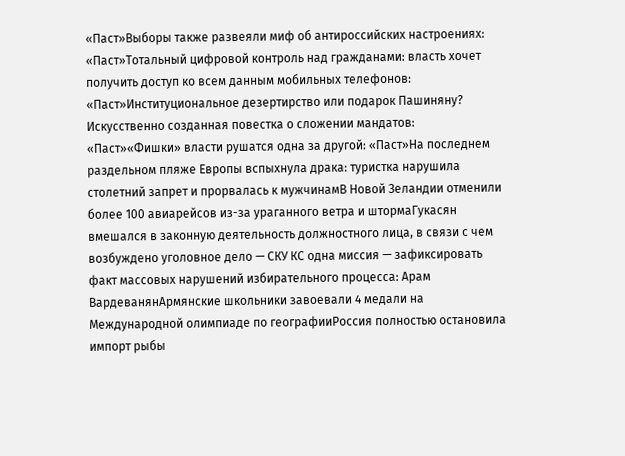«Паст»Выборы также развеяли миф об антироссийских настроениях: «Паст»Тотальный цифровой контроль над гражданами: власть хочет получить доступ ко всем данным мобильных телефонов: «Паст»Институциональное дезертирство или подарок Пашиняну? Искусственно созданная повестка о сложении мандатов: «Паст»«Фишки» власти рушатся одна за другой: «Паст»На последнем раздельном пляже Европы вспыхнула драка: туристка нарушила столетний запрет и прорвалась к мужчинамВ Новой Зеландии отменили более 100 авиарейсов из-за ураганного ветра и штормаГукасян вмешался в законную деятельность должностного лица, в связи с чем возбуждено уголовное дело — СКУ КС одна миссия — зафиксировать факт массовых нарушений избирательного процесса: Арам ВардеванянАрмянские школьники завоевали 4 медали на Международной олимпиаде по географииРоссия полностью остановила импорт рыбы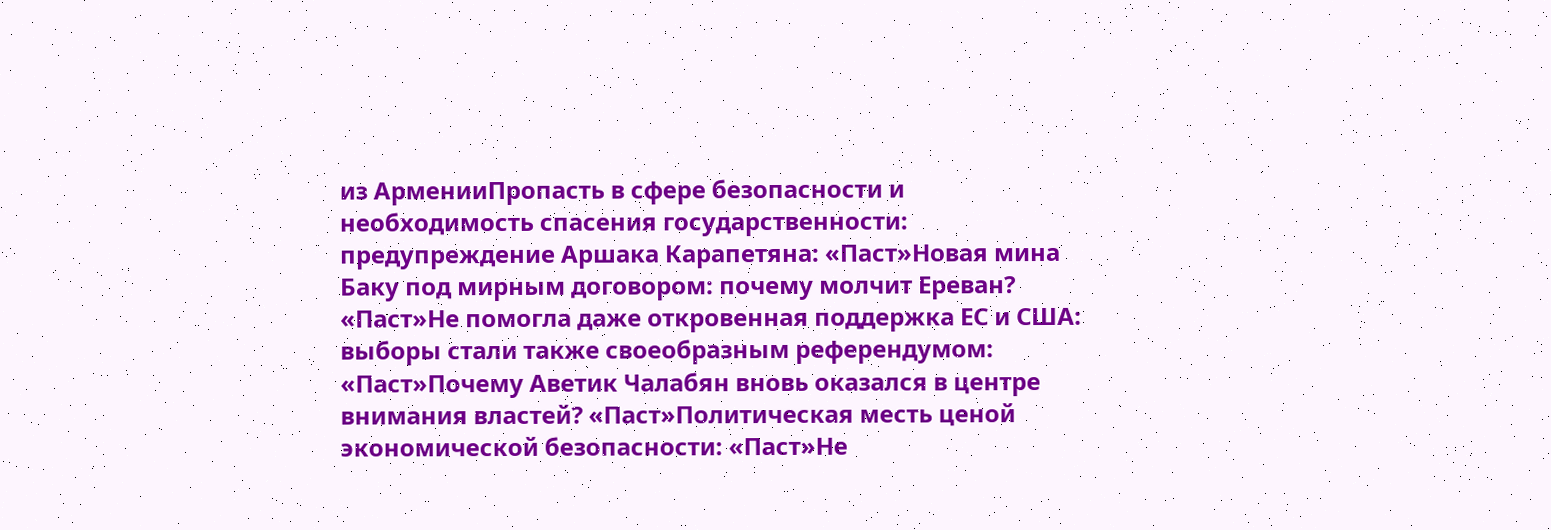из АрменииПропасть в сфере безопасности и необходимость спасения государственности: предупреждение Аршака Карапетяна: «Паст»Новая мина Баку под мирным договором: почему молчит Ереван? «Паст»Не помогла даже откровенная поддержка ЕС и США: выборы стали также своеобразным референдумом: «Паст»Почему Аветик Чалабян вновь оказался в центре внимания властей? «Паст»Политическая месть ценой экономической безопасности: «Паст»Не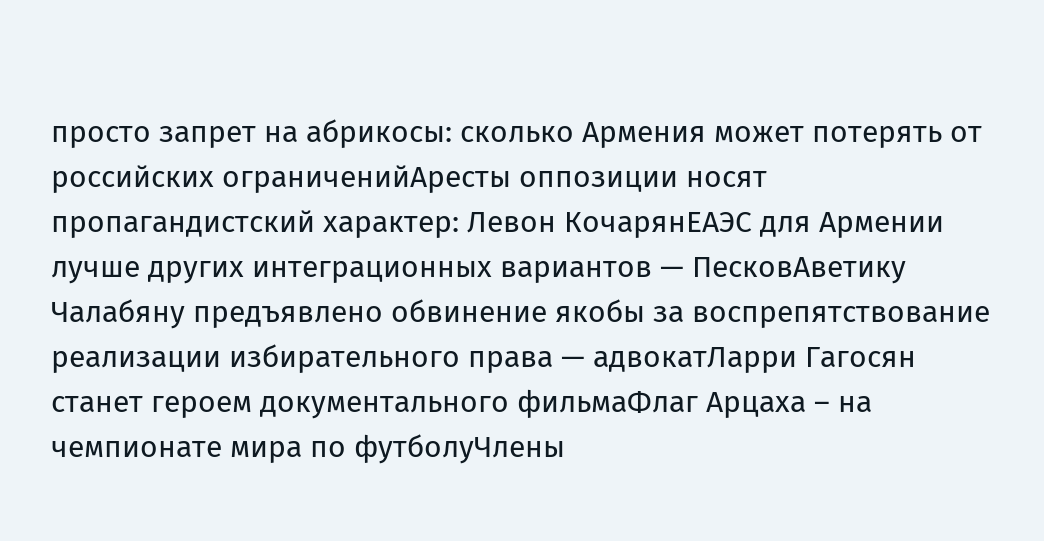просто запрет на абрикосы: сколько Армения может потерять от российских ограниченийАресты оппозиции носят пропагандистский характер: Левон КочарянЕАЭС для Армении лучше других интеграционных вариантов — ПесковАветику Чалабяну предъявлено обвинение якобы за воспрепятствование реализации избирательного права — адвокатЛарри Гагосян станет героем документального фильмаФлаг Арцаха – на чемпионате мира по футболуЧлены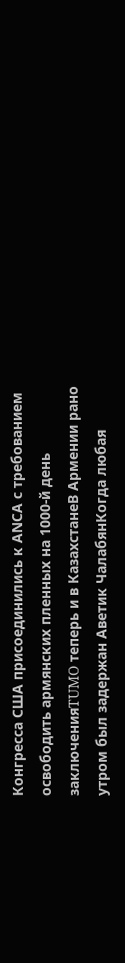Конгресса США присоединились к АNCА с требованием освободить армянских пленных на 1000-й день заключенияTUMO теперь и в КазахстанеВ Армении рано утром был задержан Аветик ЧалабянКогда любая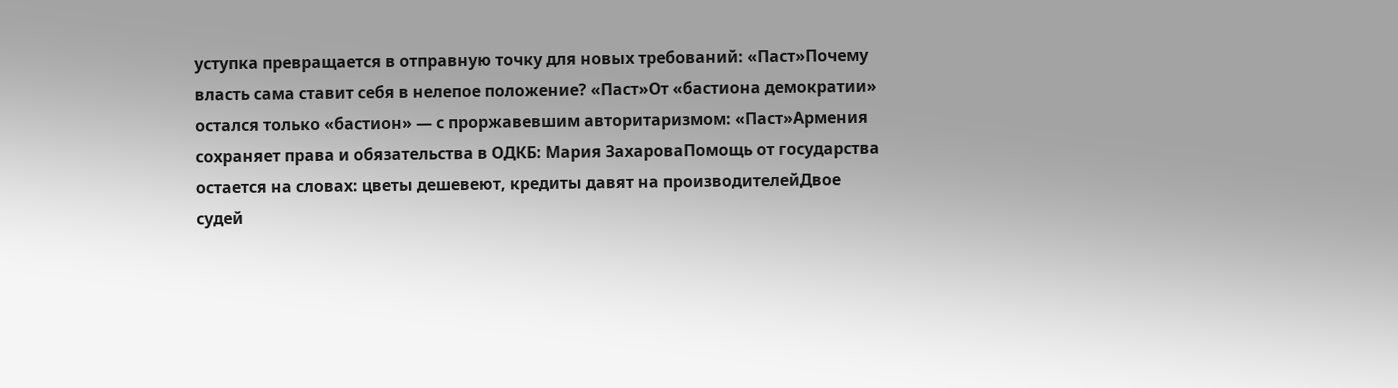уступка превращается в отправную точку для новых требований: «Паст»Почему власть сама ставит себя в нелепое положение? «Паст»От «бастиона демократии» остался только «бастион» — с проржавевшим авторитаризмом: «Паст»Армения сохраняет права и обязательства в ОДКБ: Мария ЗахароваПомощь от государства остается на словах: цветы дешевеют, кредиты давят на производителейДвое судей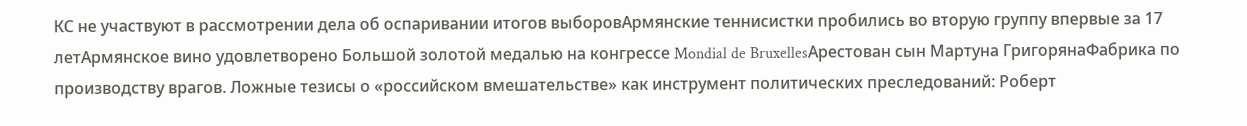КС не участвуют в рассмотрении дела об оспаривании итогов выборовАрмянские теннисистки пробились во вторую группу впервые за 17 летАрмянское вино удовлетворено Большой золотой медалью на конгрессе Mondial de BruxellesАрестован сын Мартуна ГригорянаФабрика по производству врагов. Ложные тезисы о «российском вмешательстве» как инструмент политических преследований: Роберт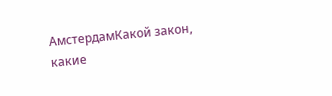АмстердамКакой закон, какие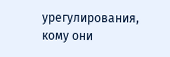урегулирования, кому они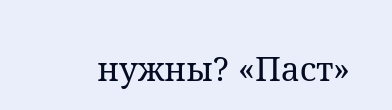нужны? «Паст»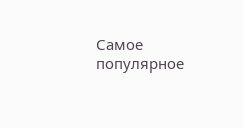Самое популярное